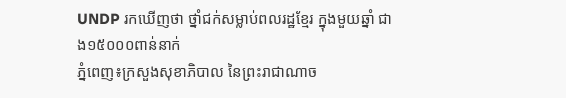UNDP រកឃើញថា ថ្នាំជក់សម្លាប់ពលរដ្ឋខ្មែរ ក្នុងមួយឆ្នាំ ជាង១៥០០០ពាន់នាក់
ភ្នំពេញ៖ក្រសួងសុខាភិបាល នៃព្រះរាជាណាច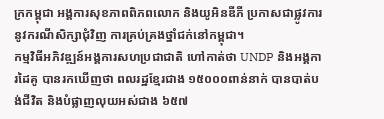ក្រកម្ពុជា អង្គការសុខភាពពិភពលោក និងយូអិនឌីភី ប្រកាសជាផ្លូវការនូវករណីសិក្សាជុំវិញ ការគ្រប់គ្រងថ្នាំជក់នៅកម្ពុជា។
កម្មវិធីអភិវឌ្ឍន៍អង្គការសហប្រជាជាតិ ហៅកាត់ថា UNDP និងអង្គការដៃគូ បានរកឃើញថា ពលរដ្ឋខ្មែរជាង ១៥០០០ពាន់នាក់ បានបាត់បង់ជីវិត និងបំផ្លាញលុយអស់ជាង ៦៥៧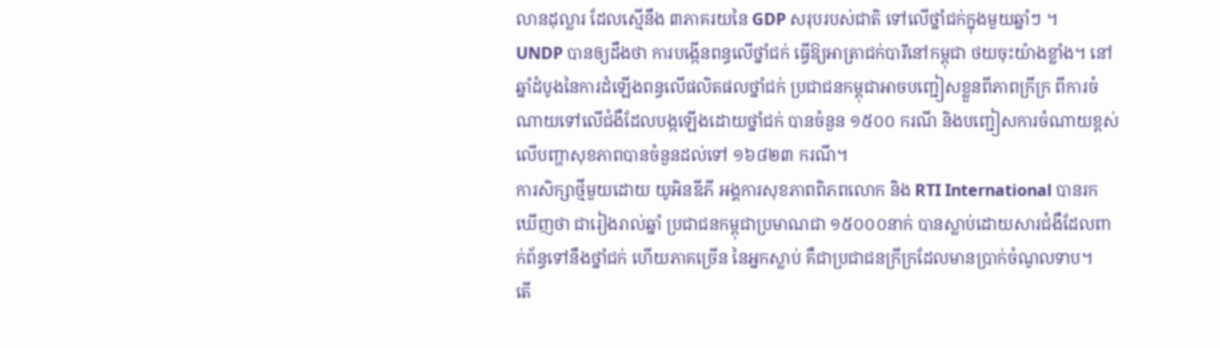លានដុល្លារ ដែលស្មើនឹង ៣ភាគរយនៃ GDP សរុបរបស់ជាតិ ទៅលើថ្នាំជក់ក្នុងមួយឆ្នាំៗ ។
UNDP បានឲ្យដឹងថា ការបង្កើនពន្ធលើថ្នាំជក់ ធ្វើឱ្យអាត្រាជក់បារីនៅកម្ពុជា ថយចុះយ៉ាងខ្លាំង។ នៅឆ្នាំដំបូងនៃការដំឡើងពន្ធលើផលិតផលថ្នាំជក់ ប្រជាជនកម្ពុជាអាចបញ្ជៀសខ្លួនពីភាពក្រីក្រ ពីការចំណាយទៅលើជំងឺដែលបង្កឡើងដោយថ្នាំជក់ បានចំនួន ១៥០០ ករណី និងបញ្ជៀសការចំណាយខ្ពស់ លើបញ្ហាសុខភាពបានចំនួនដល់ទៅ ១៦៨២៣ ករណី។
ការសិក្សាថ្មីមួយដោយ យូអិនឌីភី អង្គការសុខភាពពិភពលោក និង RTI International បានរកឃើញថា ជារៀងរាល់ឆ្នាំ ប្រជាជនកម្ពុជាប្រមាណជា ១៥០០០នាក់ បានស្លាប់ដោយសារជំងឺដែលពាក់ព័ន្ធទៅនឹងថ្នាំជក់ ហើយភាគច្រើន នៃអ្នកស្លាប់ គឺជាប្រជាជនក្រីក្រដែលមានប្រាក់ចំណូលទាប។
តើ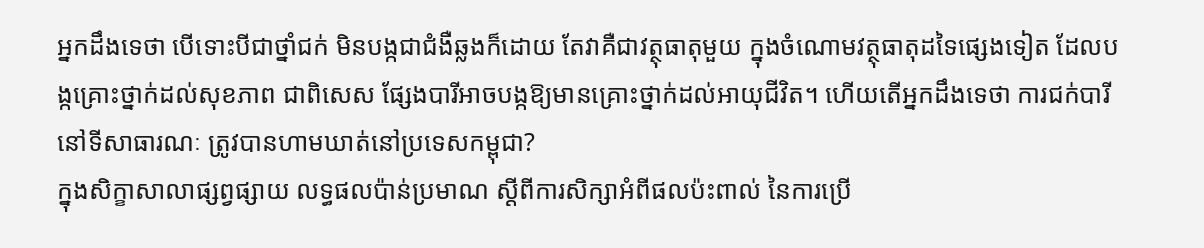អ្នកដឹងទេថា បើទោះបីជាថ្នាំជក់ មិនបង្កជាជំងឺឆ្លងក៏ដោយ តែវាគឺជាវត្ថុធាតុមួយ ក្នុងចំណោមវត្ថុធាតុដទៃផ្សេងទៀត ដែលបង្កគ្រោះថ្នាក់ដល់សុខភាព ជាពិសេស ផ្សែងបារីអាចបង្កឱ្យមានគ្រោះថ្នាក់ដល់អាយុជីវិត។ ហើយតើអ្នកដឹងទេថា ការជក់បារីនៅទីសាធារណៈ ត្រូវបានហាមឃាត់នៅប្រទេសកម្ពុជា?
ក្នុងសិក្ខាសាលាផ្សព្វផ្សាយ លទ្ធផលប៉ាន់ប្រមាណ ស្ដីពីការសិក្សាអំពីផលប៉ះពាល់ នៃការប្រើ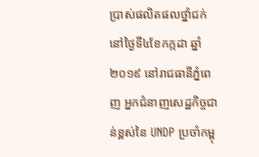ប្រាស់ផលិតផលថ្នាំជក់នៅថ្ងៃទី៤ខែកក្កដា ឆ្នាំ២០១៩ នៅរាជធានីភ្នំពេញ អ្នកជំនាញសេដ្ឋកិច្ចជាន់ខ្ពស់នៃ UNDP ប្រចាំកម្ពុ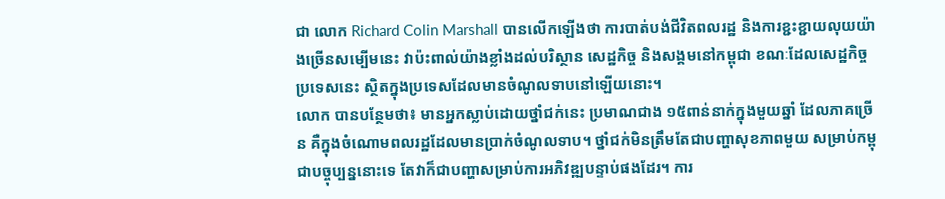ជា លោក Richard Colin Marshall បានលើកឡើងថា ការបាត់បង់ជីវិតពលរដ្ឋ និងការខ្ជះខ្ជាយលុយយ៉ាងច្រើនសម្បើមនេះ វាប៉ះពាល់យ៉ាងខ្លាំងដល់បរិស្ថាន សេដ្ឋកិច្ច និងសង្គមនៅកម្ពុជា ខណៈដែលសេដ្ឋកិច្ចប្រទេសនេះ ស្ថិតក្នុងប្រទេសដែលមានចំណូលទាបនៅឡើយនោះ។
លោក បានបន្ថែមថា៖ មានអ្នកស្លាប់ដោយថ្នាំជក់នេះ ប្រមាណជាង ១៥ពាន់នាក់ក្នុងមួយឆ្នាំ ដែលភាគច្រើន គឺក្នុងចំណោមពលរដ្ឋដែលមានប្រាក់ចំណូលទាប។ ថ្នាំជក់មិនត្រឹមតែជាបញ្ហាសុខភាពមួយ សម្រាប់កម្ពុជាបច្ចុប្បន្ននោះទេ តែវាក៏ជាបញ្ហាសម្រាប់ការអភិវឌ្ឍបន្ទាប់ផងដែរ។ ការ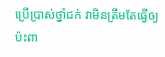ប្រើប្រាស់ថ្នាំជក់ វាមិនត្រឹមតែធ្វើឲ្យប៉ះពា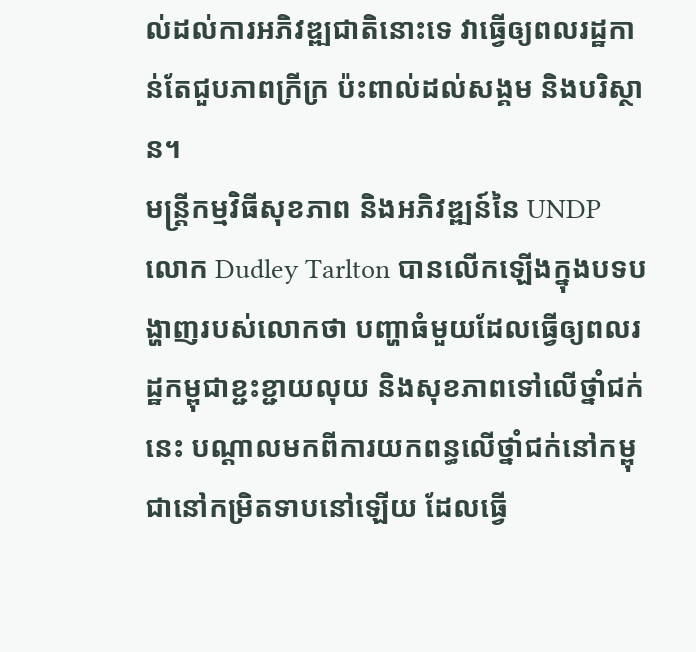ល់ដល់ការអភិវឌ្ឍជាតិនោះទេ វាធ្វើឲ្យពលរដ្ឋកាន់តែជួបភាពក្រីក្រ ប៉ះពាល់ដល់សង្គម និងបរិស្ថាន។
មន្ត្រីកម្មវិធីសុខភាព និងអភិវឌ្ឍន៍នៃ UNDP លោក Dudley Tarlton បានលើកឡើងក្នុងបទបង្ហាញរបស់លោកថា បញ្ហាធំមួយដែលធ្វើឲ្យពលរដ្ឋកម្ពុជាខ្ជះខ្ជាយលុយ និងសុខភាពទៅលើថ្នាំជក់នេះ បណ្ដាលមកពីការយកពន្ធលើថ្នាំជក់នៅកម្ពុជានៅកម្រិតទាបនៅឡើយ ដែលធ្វើ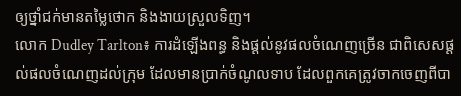ឲ្យថ្នាំជក់មានតម្លៃថោក និងងាយស្រួលទិញ។
លោក Dudley Tarlton៖ ការដំឡើងពន្ធ និងផ្ដល់នូវផលចំណេញច្រើន ជាពិសេសផ្ដល់ផលចំណេញដល់ក្រុម ដែលមានប្រាក់ចំណូលទាប ដែលពួកគេត្រូវចាកចេញពីបា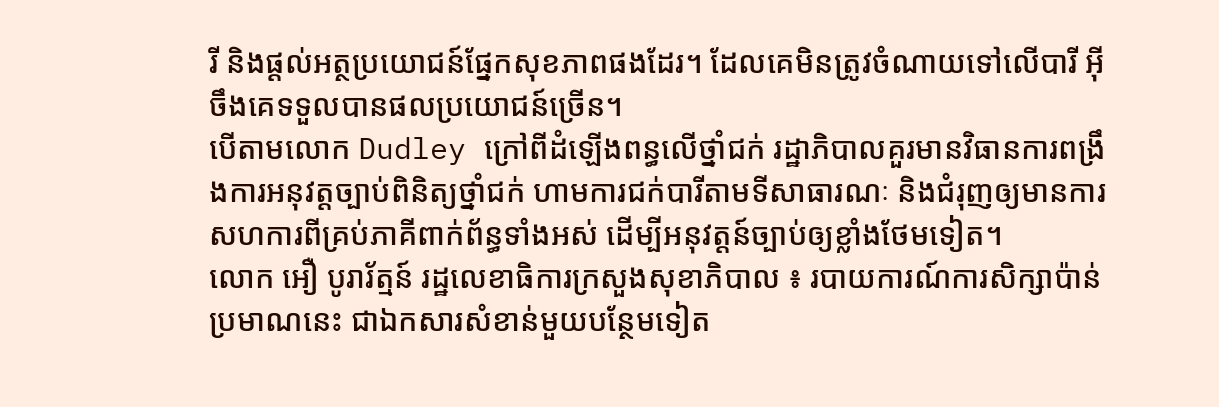រី និងផ្ដល់អត្ថប្រយោជន៍ផ្នែកសុខភាពផងដែរ។ ដែលគេមិនត្រូវចំណាយទៅលើបារី អ៊ីចឹងគេទទួលបានផលប្រយោជន៍ច្រើន។
បើតាមលោក Dudley ក្រៅពីដំឡើងពន្ធលើថ្នាំជក់ រដ្ឋាភិបាលគួរមានវិធានការពង្រឹងការអនុវត្តច្បាប់ពិនិត្យថ្នាំជក់ ហាមការជក់បារីតាមទីសាធារណៈ និងជំរុញឲ្យមានការសហការពីគ្រប់ភាគីពាក់ព័ន្ធទាំងអស់ ដើម្បីអនុវត្តន៍ច្បាប់ឲ្យខ្លាំងថែមទៀត។
លោក អឿ បូរារ័ត្មន៍ រដ្ឋលេខាធិការក្រសួងសុខាភិបាល ៖ របាយការណ៍ការសិក្សាប៉ាន់ ប្រមាណនេះ ជាឯកសារសំខាន់មួយបន្ថែមទៀត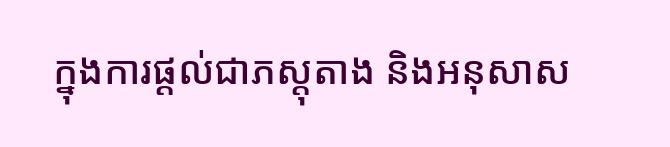ក្នុងការផ្ដល់ជាភស្តុតាង និងអនុសាស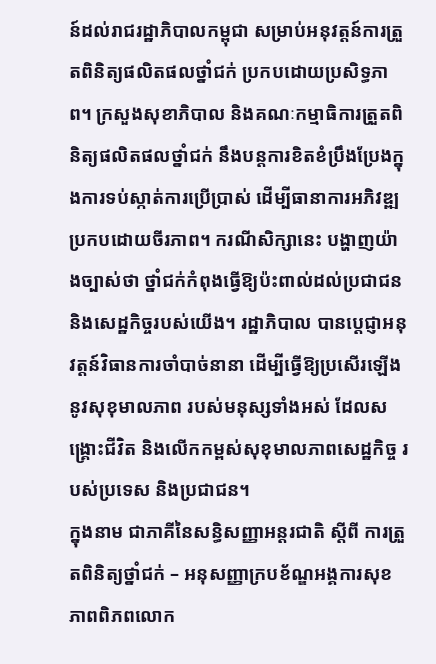ន៍ដល់រាជរដ្ឋាភិបាលកម្ពុជា សម្រាប់អនុវត្តន៍ការត្រួតពិនិត្យផលិតផលថ្នាំជក់ ប្រកបដោយប្រសិទ្ធភាព។ ក្រសួងសុខាភិបាល និងគណៈកម្មាធិការត្រួតពិនិត្យផលិតផលថ្នាំជក់ នឹងបន្តការខិតខំប្រឹងប្រែងក្នុងការទប់ស្កាត់ការប្រើប្រាស់ ដើម្បីធានាការអភិវឌ្ឍប្រកបដោយចីរភាព។ ករណីសិក្សានេះ បង្ហាញយ៉ាងច្បាស់ថា ថ្នាំជក់កំពុងធ្វើឱ្យប៉ះពាល់ដល់ប្រជាជន និងសេដ្ឋកិច្ចរបស់យើង។ រដ្ឋាភិបាល បានប្តេជ្ញាអនុវត្តន៍វិធានការចាំបាច់នានា ដើម្បីធ្វើឱ្យប្រសើរឡើងនូវសុខុមាលភាព របស់មនុស្សទាំងអស់ ដែលសង្រ្គោះជីវិត និងលើកកម្ពស់សុខុមាលភាពសេដ្ឋកិច្ច របស់ប្រទេស និងប្រជាជន។
ក្នុងនាម ជាភាគីនៃសន្ធិសញ្ញាអន្តរជាតិ ស្តីពី ការត្រួតពិនិត្យថ្នាំជក់ – អនុសញ្ញាក្របខ័ណ្ឌអង្គការសុខភាពពិភពលោក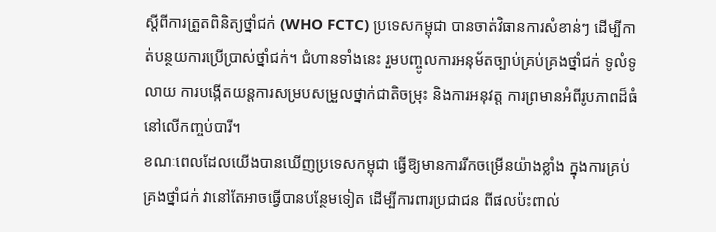ស្តីពីការត្រួតពិនិត្យថ្នាំជក់ (WHO FCTC) ប្រទេសកម្ពុជា បានចាត់វិធានការសំខាន់ៗ ដើម្បីកាត់បន្ថយការប្រើប្រាស់ថ្នាំជក់។ ជំហានទាំងនេះ រួមបញ្ចូលការអនុម័តច្បាប់គ្រប់គ្រងថ្នាំជក់ ទូលំទូលាយ ការបង្កើតយន្តការសម្របសម្រួលថ្នាក់ជាតិចម្រុះ និងការអនុវត្ត ការព្រមានអំពីរូបភាពដ៏ធំ នៅលើកញ្ចប់បារី។
ខណៈពេលដែលយើងបានឃើញប្រទេសកម្ពុជា ធ្វើឱ្យមានការរីកចម្រើនយ៉ាងខ្លាំង ក្នុងការគ្រប់គ្រងថ្នាំជក់ វានៅតែអាចធ្វើបានបន្ថែមទៀត ដើម្បីការពារប្រជាជន ពីផលប៉ះពាល់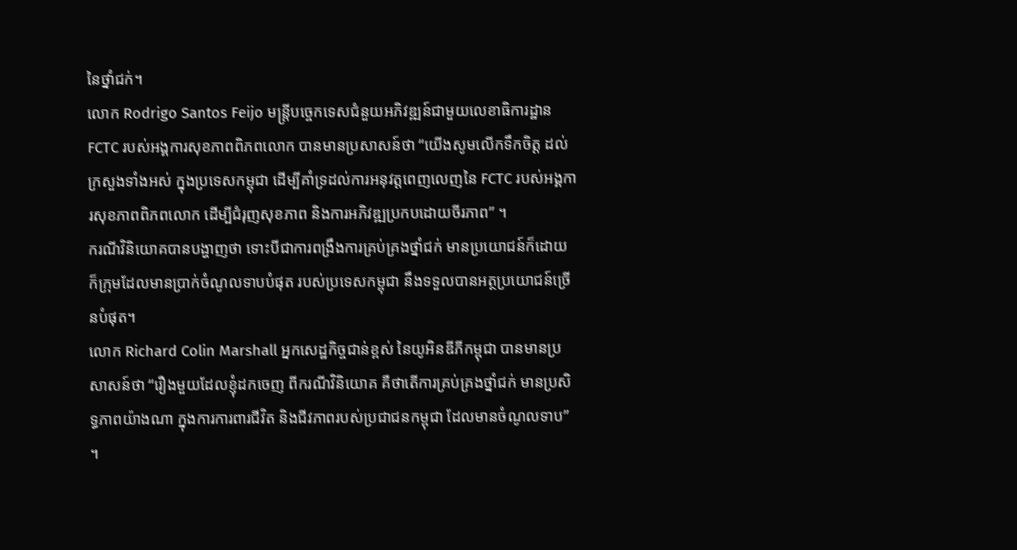នៃថ្នាំជក់។
លោក Rodrigo Santos Feijo មន្រ្តីបច្ចេកទេសជំនួយអភិវឌ្ឍន៍ជាមួយលេខាធិការដ្ឋាន FCTC របស់អង្គការសុខភាពពិភពលោក បានមានប្រសាសន៍ថា “យើងសូមលើកទឹកចិត្ត ដល់ក្រសួងទាំងអស់ ក្នុងប្រទេសកម្ពុជា ដើម្បីគាំទ្រដល់ការអនុវត្តពេញលេញនៃ FCTC របស់អង្គការសុខភាពពិភពលោក ដើម្បីជំរុញសុខភាព និងការអភិវឌ្ឍប្រកបដោយចីរភាព” ។
ករណីវិនិយោគបានបង្ហាញថា ទោះបីជាការពង្រឹងការគ្រប់គ្រងថ្នាំជក់ មានប្រយោជន៍ក៏ដោយ ក៏ក្រុមដែលមានប្រាក់ចំណូលទាបបំផុត របស់ប្រទេសកម្ពុជា នឹងទទួលបានអត្ថប្រយោជន៍ច្រើនបំផុត។
លោក Richard Colin Marshall អ្នកសេដ្ឋកិច្ចជាន់ខ្ពស់ នៃយូអិនឌីភីកម្ពុជា បានមានប្រសាសន៍ថា “រឿងមួយដែលខ្ញុំដកចេញ ពីករណីវិនិយោគ គឺថាតើការគ្រប់គ្រងថ្នាំជក់ មានប្រសិទ្ធភាពយ៉ាងណា ក្នុងការការពារជីវិត និងជីវភាពរបស់ប្រជាជនកម្ពុជា ដែលមានចំណូលទាប” ។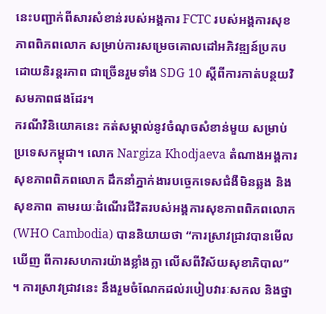នេះបញ្ជាក់ពីសារសំខាន់របស់អង្គការ FCTC របស់អង្គការសុខភាពពិភពលោក សម្រាប់ការសម្រេចគោលដៅអភិវឌ្ឍន៍ប្រកបដោយនិរន្តរភាព ជាច្រើនរួមទាំង SDG 10 ស្តីពីការកាត់បន្ថយវិសមភាពផងដែរ។
ករណីវិនិយោគនេះ កត់សម្គាល់នូវចំណុចសំខាន់មួយ សម្រាប់ប្រទេសកម្ពុជា។ លោក Nargiza Khodjaeva តំណាងអង្គការសុខភាពពិភពលោក ដឹកនាំភ្នាក់ងារបច្ចេកទេសជំងឺមិនឆ្លង និងសុខភាព តាមរយៈដំណើរជីវិតរបស់អង្គការសុខភាពពិភពលោក (WHO Cambodia) បាននិយាយថា “ការស្រាវជ្រាវបានមើលឃើញ ពីការសហការយ៉ាងខ្លាំងក្លា លើសពីវិស័យសុខាភិបាល” ។ ការស្រាវជ្រាវនេះ នឹងរួមចំណែកដល់របៀបវារៈសកល និងថ្នា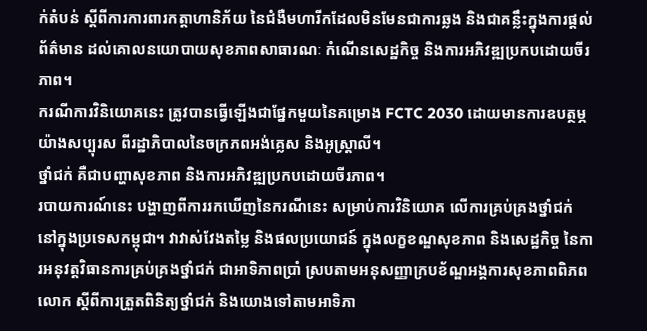ក់តំបន់ ស្តីពីការការពារកត្តាហានិភ័យ នៃជំងឺមហារីកដែលមិនមែនជាការឆ្លង និងជាគន្លឹះក្នុងការផ្តល់ព័ត៌មាន ដល់គោលនយោបាយសុខភាពសាធារណៈ កំណើនសេដ្ឋកិច្ច និងការអភិវឌ្ឍប្រកបដោយចីរភាព។
ករណីការវិនិយោគនេះ ត្រូវបានធ្វើឡើងជាផ្នែកមួយនៃគម្រោង FCTC 2030 ដោយមានការឧបត្ថម្ភយ៉ាងសប្បុរស ពីរដ្ឋាភិបាលនៃចក្រភពអង់គ្លេស និងអូស្ត្រាលី។
ថ្នាំជក់ គឺជាបញ្ហាសុខភាព និងការអភិវឌ្ឍប្រកបដោយចីរភាព។
របាយការណ៍នេះ បង្ហាញពីការរកឃើញនៃករណីនេះ សម្រាប់ការវិនិយោគ លើការគ្រប់គ្រងថ្នាំជក់ នៅក្នុងប្រទេសកម្ពុជា។ វាវាស់វែងតម្លៃ និងផលប្រយោជន៍ ក្នុងលក្ខខណ្ឌសុខភាព និងសេដ្ឋកិច្ច នៃការអនុវត្តវិធានការគ្រប់គ្រងថ្នាំជក់ ជាអាទិភាពប្រាំ ស្របតាមអនុសញ្ញាក្របខ័ណ្ឌអង្គការសុខភាពពិភពលោក ស្តីពីការត្រួតពិនិត្យថ្នាំជក់ និងយោងទៅតាមអាទិភា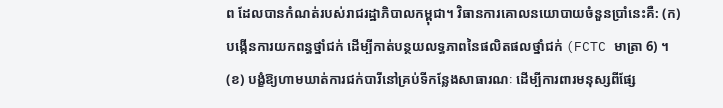ព ដែលបានកំណត់របស់រាជរដ្ឋាភិបាលកម្ពុជា។ វិធានការគោលនយោបាយចំនួនប្រាំនេះគឺ: (ក) បង្កើនការយកពន្ធថ្នាំជក់ ដើម្បីកាត់បន្ថយលទ្ធភាពនៃផលិតផលថ្នាំជក់ (FCTC មាត្រា 6) ។ (ខ) បង្ខំឱ្យហាមឃាត់ការជក់បារីនៅគ្រប់ទីកន្លែងសាធារណៈ ដើម្បីការពារមនុស្សពីផ្សែ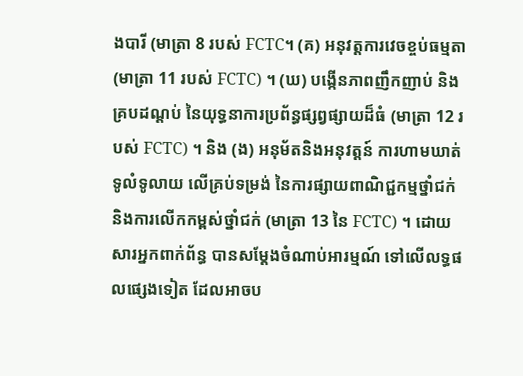ងបារី (មាត្រា 8 របស់ FCTC។ (គ) អនុវត្តការវេចខ្ចប់ធម្មតា (មាត្រា 11 របស់ FCTC) ។ (ឃ) បង្កើនភាពញឹកញាប់ និងគ្របដណ្តប់ នៃយុទ្ធនាការប្រព័ន្ធផ្សព្វផ្សាយដ៏ធំ (មាត្រា 12 របស់ FCTC) ។ និង (ង) អនុម័តនិងអនុវត្តន៍ ការហាមឃាត់ទូលំទូលាយ លើគ្រប់ទម្រង់ នៃការផ្សាយពាណិជ្ជកម្មថ្នាំជក់ និងការលើកកម្ពស់ថ្នាំជក់ (មាត្រា 13 នៃ FCTC) ។ ដោយសារអ្នកពាក់ព័ន្ធ បានសម្តែងចំណាប់អារម្មណ៍ ទៅលើលទ្ធផលផ្សេងទៀត ដែលអាចប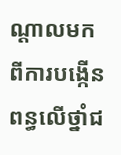ណ្តាលមកពីការបង្កើនពន្ធលើថ្នាំជ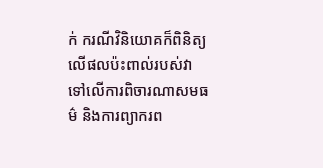ក់ ករណីវិនិយោគក៏ពិនិត្យលើផលប៉ះពាល់របស់វា ទៅលើការពិចារណាសមធម៌ និងការព្យាករព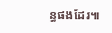ន្ធផងដែរ៕